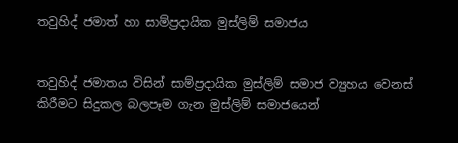තවුහිද් ජමාත් හා සාම්ප්‍රදායික මුස්ලිම් සමාජය


තවුහිද් ජමාතය විසින් සාම්ප්‍රදායික මුස්ලිම් සමාජ ව්‍යුහය වෙනස් කිරීමට සිදුකල බලපෑම ගැන මුස්ලිම් සමාජයෙන්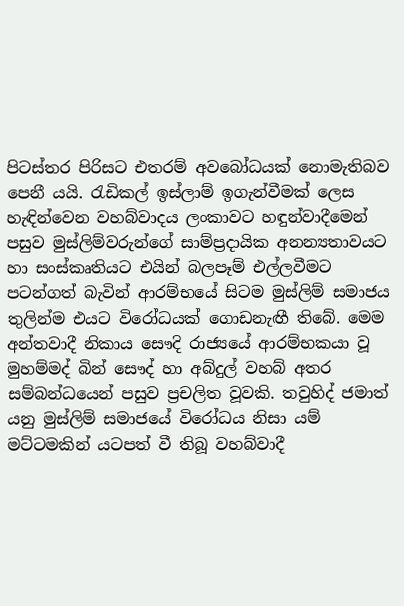පිටස්තර පිරිසට එතරම් අවබෝධයක් නොමැතිබව පෙනී යයි. රැඩිකල් ඉස්ලාම් ඉගැන්වීමක් ලෙස හැඳින්වෙන වහබ්වාදය ලංකාවට හඳුන්වාදීමෙන් පසුව මුස්ලිම්වරුන්ගේ සාම්ප්‍රදායික අනන්‍යතාවයට හා සංස්කෘතියට එයින් බලපෑම් එල්ලවීමට පටන්ගත් බැවින් ආරම්භයේ සිටම මුස්ලිම් සමාජය තුලින්ම එයට විරෝධයක් ගොඩනැඟී තිබේ. මෙම අන්තවාදී නිකාය සෞදි රාජ්‍යයේ ආරම්භකයා වූ මුහම්මද් බින් සෞද් හා අබ්දුල් වහබ් අතර සම්බන්ධයෙන් පසුව ප්‍රචලිත වූවකි. තවුහිද් ජමාත් යනු මුස්ලිම් සමාජයේ විරෝධය නිසා යම් මට්ටමකින් යටපත් වී තිබූ වහබ්වාදී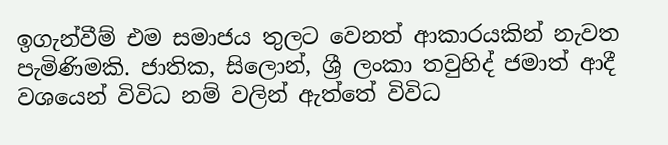ඉගැන්වීම් එම සමාජය තුලට වෙනත් ආකාරයකින් නැවත පැමිණිමකි. ජාතික, සිලොන්, ශ්‍රී ලංකා තවුහිද් ජමාත් ආදී වශයෙන් විවිධ නම් වලින් ඇත්තේ විවිධ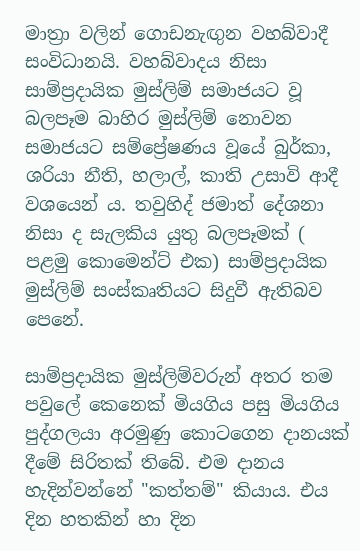මාත්‍රා වලින් ගොඩනැඟුන වහබ්වාදී සංවිධානයි. වහබ්වාදය නිසා සාම්ප්‍රදායික මුස්ලිම් සමාජයට වූ බලපෑම බාහිර මුස්ලිම් නොවන සමාජයට සම්ප්‍රේෂණය වූයේ බුර්කා, ශරියා නීති, හලාල්, කාති උසාවි ආදී වශයෙන් ය. තවුහිද් ජමාත් දේශනා නිසා ද සැලකිය යුතු බලපෑමක් ( පළමු කොමෙන්ට් එක) සාම්ප්‍රදායික මුස්ලිම් සංස්කෘතියට සිදුවී ඇතිබව පෙනේ.

සාම්ප්‍රදායික මුස්ලිම්වරුන් අතර තම පවුලේ කෙනෙක් මියගිය පසු මියගිය පුද්ගලයා අරමුණු කොටගෙන දානයක් දීමේ සිරිතක් තිබේ. එම දානය හැදින්වන්නේ "කත්තම්" කියාය. එය දින හතකින් හා දින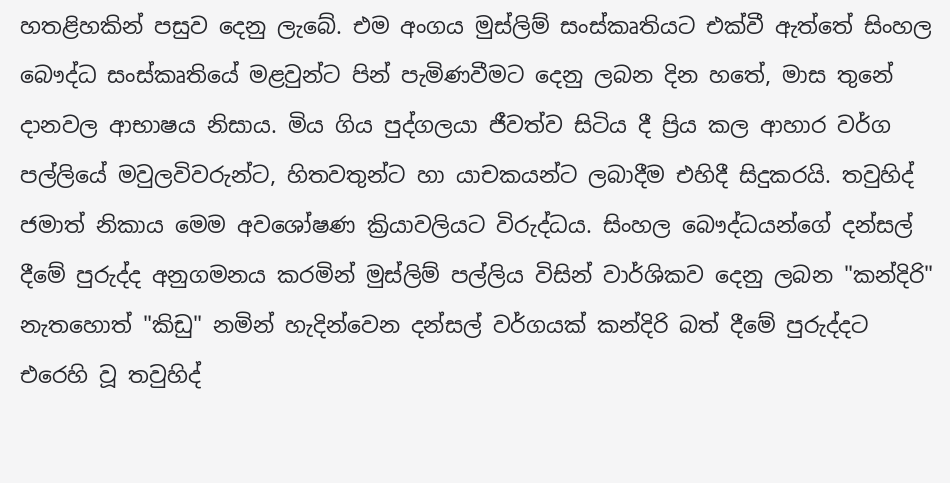හතළිහකින් පසුව දෙනු ලැබේ. එම අංගය මුස්ලිම් සංස්කෘතියට එක්වී ඇත්තේ සිංහල බෞද්ධ සංස්කෘතියේ මළවුන්ට පින් පැමිණවීමට දෙනු ලබන දින හතේ, මාස තුනේ දානවල ආභාෂය නිසාය. මිය ගිය පුද්ගලයා ජීවත්ව සිටිය දී ප්‍රිය කල ආහාර වර්ග පල්ලියේ මවුලවිවරුන්ට, හිතවතුන්ට හා යාචකයන්ට ලබාදීම එහිදී සිදුකරයි. තවුහිද් ජමාත් නිකාය මෙම අවශෝෂණ ක්‍රියාවලියට විරුද්ධය. සිංහල බෞද්ධයන්ගේ දන්සල් දීමේ පුරුද්ද අනුගමනය කරමින් මුස්ලිම් පල්ලිය විසින් වාර්ශිකව දෙනු ලබන "කන්දිරි" නැතහොත් "කිඩු" නමින් හැදින්වෙන දන්සල් වර්ගයක් කන්දිරි බත් දීමේ පුරුද්දට එරෙහි වූ තවුහිද්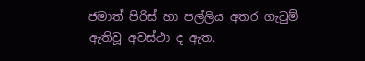ජමාත් පිරිස් හා පල්ලිය අතර ගැටුම් ඇතිවූ අවස්ථා ද ඇත.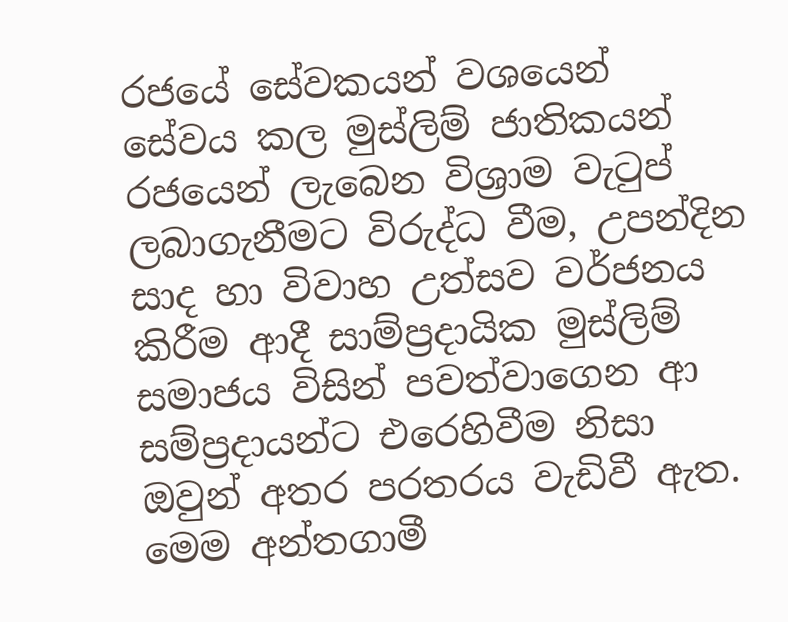රජයේ සේවකයන් වශයෙන් සේවය කල මුස්ලිම් ජාතිකයන් රජයෙන් ලැබෙන විශ්‍රාම වැටුප් ලබාගැනීමට විරුද්ධ වීම, උපන්දින සාද හා විවාහ උත්සව වර්ජනය කිරීම ආදී සාම්ප්‍රදායික මුස්ලිම් සමාජය විසින් පවත්වාගෙන ආ සම්ප්‍රදායන්ට එරෙහිවීම නිසා ඔවුන් අතර පරතරය වැඩිවී ඇත. මෙම අන්තගාමී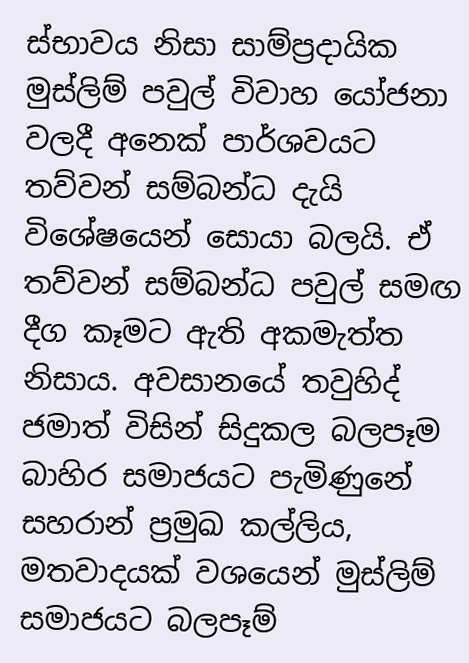ස්භාවය නිසා සාම්ප්‍රදායික මුස්ලිම් පවුල් විවාහ යෝජනා වලදී අනෙක් පාර්ශවයට තව්වන් සම්බන්ධ දැයි විශේෂයෙන් සොයා බලයි. ඒ තව්වන් සම්බන්ධ පවුල් සමඟ දීග කෑමට ඇති අකමැත්ත නිසාය. අවසානයේ තවුහිද් ජමාත් විසින් සිදුකල බලපෑම බාහිර සමාජයට පැමිණුනේ සහරාන් ප්‍රමුඛ කල්ලිය, මතවාදයක් වශයෙන් මුස්ලිම් සමාජයට බලපෑම්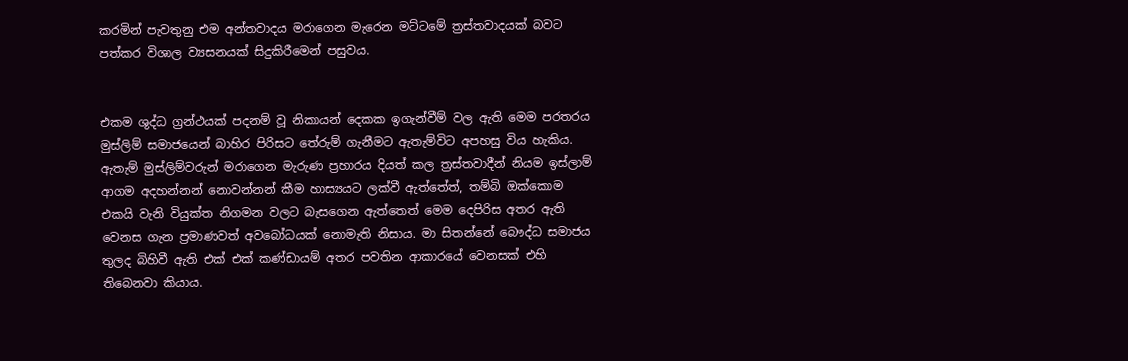කරමින් පැවතුනු එම අන්තවාදය මරාගෙන මැරෙන මට්ටමේ ත්‍රස්තවාදයක් බවට පත්කර විශාල ව්‍යසනයක් සිදුකිරීමෙන් පසුවය.


එකම ශුද්ධ ග්‍රන්ථයක් පදනම් වූ නිකායන් දෙකක ඉගැන්වීම් වල ඇති මෙම පරතරය මුස්ලිම් සමාජයෙන් බාහිර පිරිසට තේරුම් ගැනීමට ඇතැම්විට අපහසු විය හැකිය. ඇතැම් මුස්ලිම්වරුන් මරාගෙන මැරුණ ප්‍රහාරය දියත් කල ත්‍රස්තවාදීන් නියම ඉස්ලාම් ආගම අදහන්නන් නොවන්නන් කීම හාස්‍යයට ලක්වී ඇත්තේත්, තම්බි ඔක්කොම එකයි වැනි වියුක්ත නිගමන වලට බැසගෙන ඇත්තෙත් මෙම දෙපිරිස අතර ඇති වෙනස ගැන ප්‍රමාණවත් අවබෝධයක් නොමැති නිසාය. මා සිතන්නේ බෞද්ධ සමාජය තුලද බිහිවී ඇති එක් එක් කණ්ඩායම් අතර පවතින ආකාරයේ වෙනසක් එහි තිබෙනවා කියාය.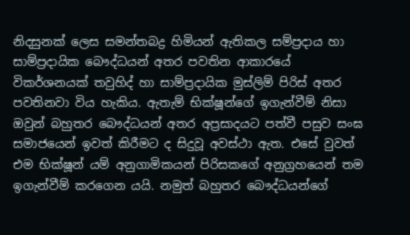නිදසුනක් ලෙස සමන්තබද්‍ර හිමියන් ඇතිකල සම්ප්‍රදාය හා සාම්ප්‍රදායික බෞද්ධයන් අතර පවතින ආකාරයේ විකර්ශනයක් තවුහිද් හා සාම්ප්‍රදායික මුස්ලිම් පිරිස් අතර පවතිනවා විය හැකිය. ඇතැම් භික්ෂූන්ගේ ඉගැන්වීම් නිසා ඔවුන් බහුතර බෞද්ධයන් අතර අප්‍රසාදයට පත්වී පසුව සංඝ සමාජයෙන් ඉවත් කිරීමට ද සිදුවූ අවස්ථා ඇත. එසේ වුවත් එම භික්ෂූන් යම් අනුගාමිකයන් පිරිසකගේ අනුග්‍රහයෙන් තම ඉගැන්වීම් කරගෙන යයි. නමුත් බහුතර බෞද්ධයන්ගේ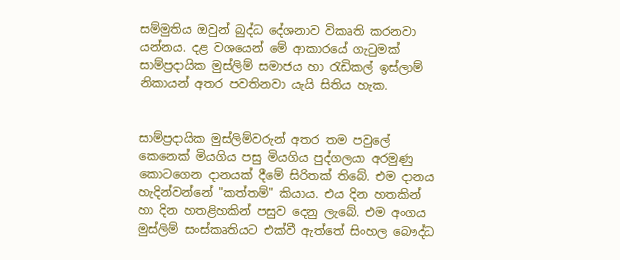සම්මුතිය ඔවුන් බුද්ධ දේශනාව විකෘති කරනවා යන්නය. දළ වශයෙන් මේ ආකාරයේ ගැටුමක් සාම්ප්‍රදායික මුස්ලිම් සමාජය හා රැඩිකල් ඉස්ලාම් නිකායන් අතර පවතිනවා යැයි සිතිය හැක.


සාම්ප්‍රදායික මුස්ලිම්වරුන් අතර තම පවුලේ කෙනෙක් මියගිය පසු මියගිය පුද්ගලයා අරමුණු කොටගෙන දානයක් දීමේ සිරිතක් තිබේ. එම දානය හැදින්වන්නේ "කත්තම්" කියාය. එය දින හතකින් හා දින හතළිහකින් පසුව දෙනු ලැබේ. එම අංගය මුස්ලිම් සංස්කෘතියට එක්වී ඇත්තේ සිංහල බෞද්ධ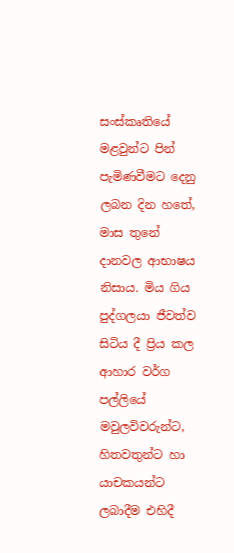සංස්කෘතියේ මළවුන්ට පින් පැමිණවීමට දෙනු ලබන දින හතේ, මාස තුනේ දානවල ආභාෂය නිසාය. මිය ගිය පුද්ගලයා ජීවත්ව සිටිය දී ප්‍රිය කල ආහාර වර්ග පල්ලියේ මවුලවිවරුන්ට, හිතවතුන්ට හා යාචකයන්ට ලබාදීම එහිදී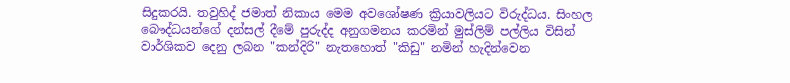සිදුකරයි. තවුහිද් ජමාත් නිකාය මෙම අවශෝෂණ ක්‍රියාවලියට විරුද්ධය. සිංහල බෞද්ධයන්ගේ දන්සල් දීමේ පුරුද්ද අනුගමනය කරමින් මුස්ලිම් පල්ලිය විසින් වාර්ශිකව දෙනු ලබන "කන්දිරි" නැතහොත් "කිඩු" නමින් හැදින්වෙන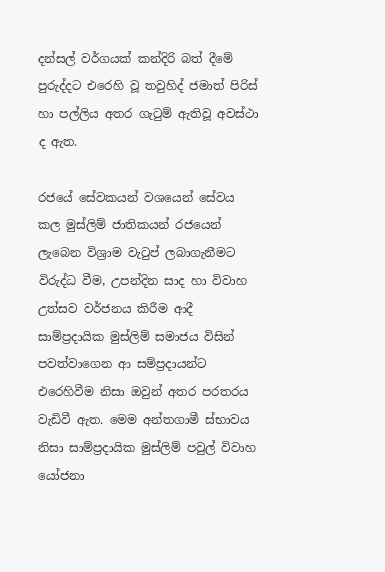දන්සල් වර්ගයක් කන්දිරි බත් දීමේ පුරුද්දට එරෙහි වූ තවුහිද් ජමාත් පිරිස් හා පල්ලිය අතර ගැටුම් ඇතිවූ අවස්ථා ද ඇත.

රජයේ සේවකයන් වශයෙන් සේවය කල මුස්ලිම් ජාතිකයන් රජයෙන් ලැබෙන විශ්‍රාම වැටුප් ලබාගැනීමට විරුද්ධ වීම, උපන්දින සාද හා විවාහ උත්සව වර්ජනය කිරීම ආදී සාම්ප්‍රදායික මුස්ලිම් සමාජය විසින් පවත්වාගෙන ආ සම්ප්‍රදායන්ට එරෙහිවීම නිසා ඔවුන් අතර පරතරය වැඩිවී ඇත. මෙම අන්තගාමී ස්භාවය නිසා සාම්ප්‍රදායික මුස්ලිම් පවුල් විවාහ යෝජනා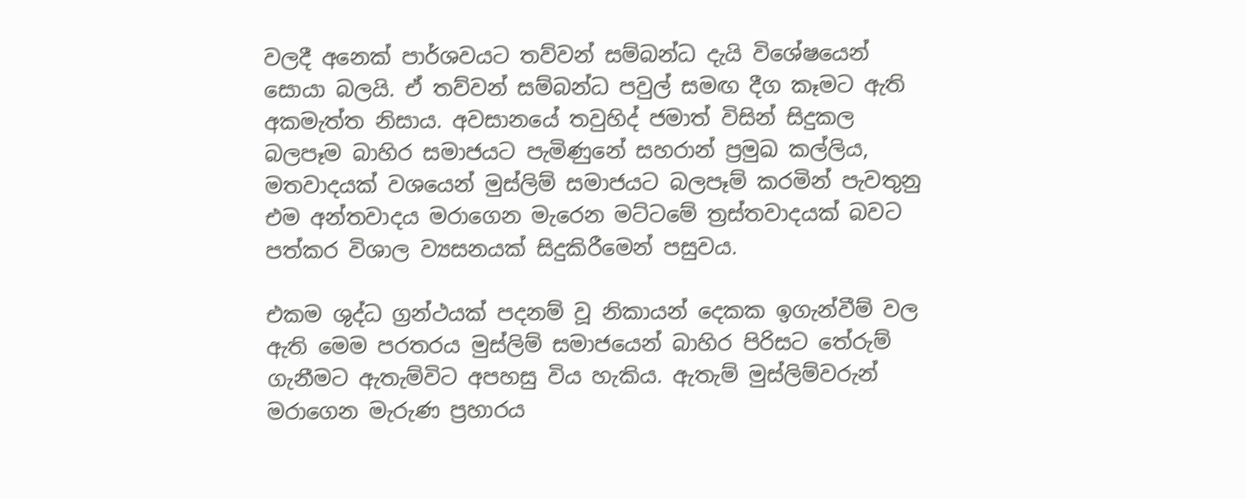වලදී අනෙක් පාර්ශවයට තව්වන් සම්බන්ධ දැයි විශේෂයෙන් සොයා බලයි. ඒ තව්වන් සම්බන්ධ පවුල් සමඟ දීග කෑමට ඇති අකමැත්ත නිසාය. අවසානයේ තවුහිද් ජමාත් විසින් සිදුකල බලපෑම බාහිර සමාජයට පැමිණුනේ සහරාන් ප්‍රමුඛ කල්ලිය, මතවාදයක් වශයෙන් මුස්ලිම් සමාජයට බලපෑම් කරමින් පැවතුනු එම අන්තවාදය මරාගෙන මැරෙන මට්ටමේ ත්‍රස්තවාදයක් බවට පත්කර විශාල ව්‍යසනයක් සිදුකිරීමෙන් පසුවය.

එකම ශුද්ධ ග්‍රන්ථයක් පදනම් වූ නිකායන් දෙකක ඉගැන්වීම් වල ඇති මෙම පරතරය මුස්ලිම් සමාජයෙන් බාහිර පිරිසට තේරුම් ගැනීමට ඇතැම්විට අපහසු විය හැකිය. ඇතැම් මුස්ලිම්වරුන් මරාගෙන මැරුණ ප්‍රහාරය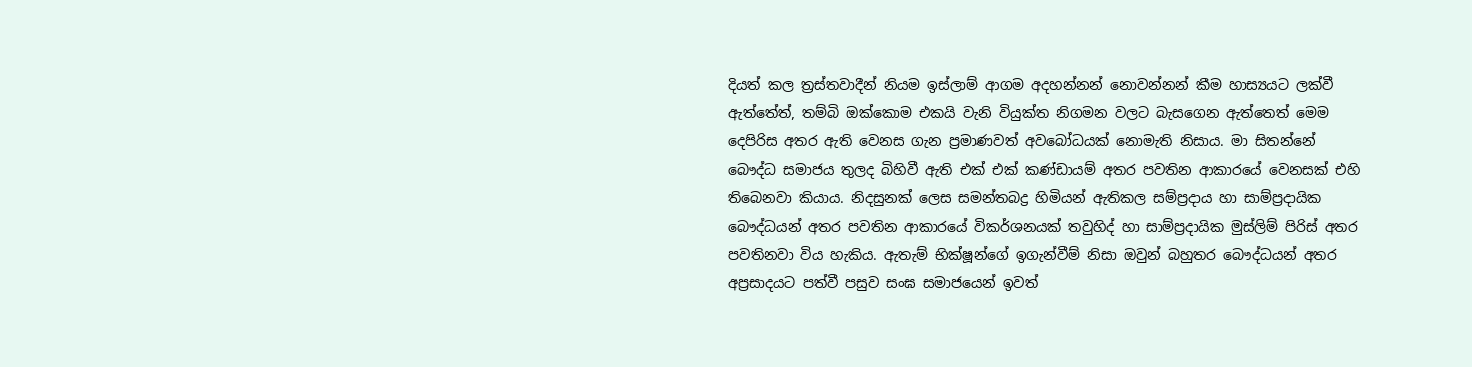දියත් කල ත්‍රස්තවාදීන් නියම ඉස්ලාම් ආගම අදහන්නන් නොවන්නන් කීම හාස්‍යයට ලක්වී ඇත්තේත්, තම්බි ඔක්කොම එකයි වැනි වියුක්ත නිගමන වලට බැසගෙන ඇත්තෙත් මෙම දෙපිරිස අතර ඇති වෙනස ගැන ප්‍රමාණවත් අවබෝධයක් නොමැති නිසාය. මා සිතන්නේ බෞද්ධ සමාජය තුලද බිහිවී ඇති එක් එක් කණ්ඩායම් අතර පවතින ආකාරයේ වෙනසක් එහි තිබෙනවා කියාය. නිදසුනක් ලෙස සමන්තබද්‍ර හිමියන් ඇතිකල සම්ප්‍රදාය හා සාම්ප්‍රදායික බෞද්ධයන් අතර පවතින ආකාරයේ විකර්ශනයක් තවුහිද් හා සාම්ප්‍රදායික මුස්ලිම් පිරිස් අතර පවතිනවා විය හැකිය. ඇතැම් භික්ෂූන්ගේ ඉගැන්වීම් නිසා ඔවුන් බහුතර බෞද්ධයන් අතර අප්‍රසාදයට පත්වී පසුව සංඝ සමාජයෙන් ඉවත්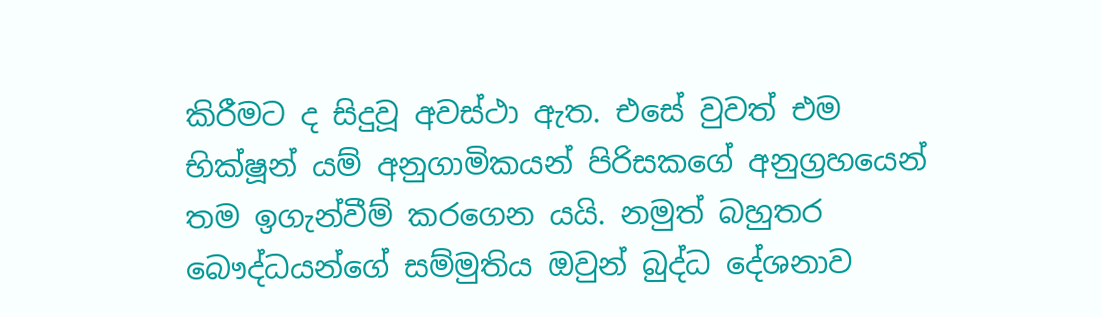කිරීමට ද සිදුවූ අවස්ථා ඇත. එසේ වුවත් එම භික්ෂූන් යම් අනුගාමිකයන් පිරිසකගේ අනුග්‍රහයෙන් තම ඉගැන්වීම් කරගෙන යයි. නමුත් බහුතර බෞද්ධයන්ගේ සම්මුතිය ඔවුන් බුද්ධ දේශනාව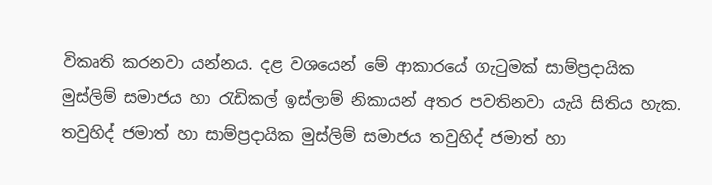විකෘති කරනවා යන්නය. දළ වශයෙන් මේ ආකාරයේ ගැටුමක් සාම්ප්‍රදායික මුස්ලිම් සමාජය හා රැඩිකල් ඉස්ලාම් නිකායන් අතර පවතිනවා යැයි සිතිය හැක.
තවුහිද් ජමාත් හා සාම්ප්‍රදායික මුස්ලිම් සමාජය තවුහිද් ජමාත් හා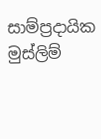සාම්ප්‍රදායික මුස්ලිම්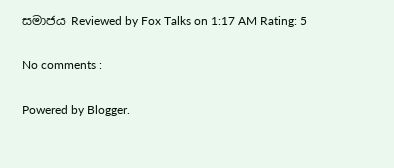සමාජය Reviewed by Fox Talks on 1:17 AM Rating: 5

No comments :

Powered by Blogger.